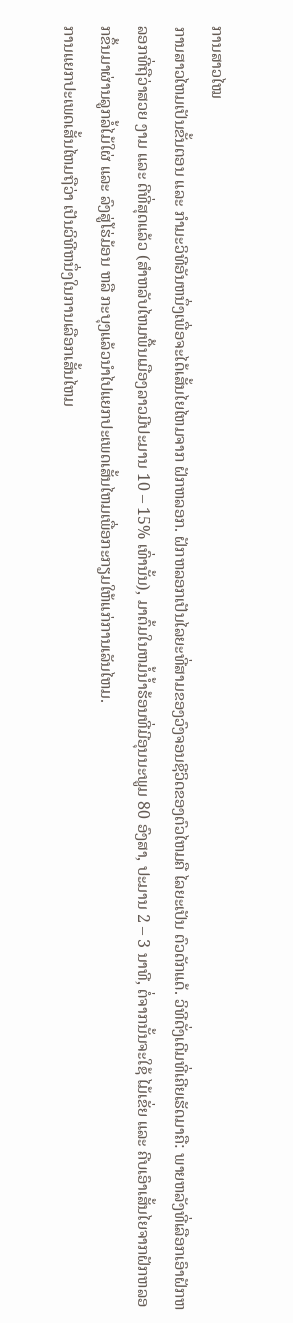ການສາວໄໝ
ການສາວໄຫມເປັນຂັ້ນຕອນ ແລະ ກໍາມະວິທີອັນຫນຶ່ງເພື່ອຈະໄດ້ເສັ້ນໄຍໄຫມຈາກ ຝັກຫລອກ. ຝັກຫລອກເປັນໄລຍະທີ່ສາມຂອງວົງຈອນຊີວິດຂອງຕົວໄຫມຄື ໄລຍະເປັນ ຕົວດັກແດ້. ວິທີດັ່ງເດີມທີ່ເຄີຍເຮັດມາຄື: ພາຍຫລັງທີ່ເລືອກເອົາຝັກຫລອກທີ່ຖືວ່າສວຍ ງາມ ແລະ ດີທີ່ສຸດແລ້ວ (ສໍາຫລັບໄຫມພື້ນເມືອງລາວມີປະມານ 10 – 15% ເທົ່ານັ້ນ), ມາຕົ້ມໃນຫມໍ້ນໍ້າຮ້ອນທີ່ມີອຸນນະພູມ 80 ອົງສາ, ປະມານ 2 – 3 ນາທີ, ຕໍ່ຈາກນັ້ນຈະໃຊ້ ໄມ້ເຂັ່ຍ ແລະ ຄີບເອົາເສັ້ນໄຍຈາກຝັກຫລອກຂຶ້ນມາຜ່ານລູກລໍ້ໄມ້ໃຜ່ ແລະ ລົງສູ່ໂຮ່ມ້ອນ ຫລື ກະບຸງແລ້ວນໍາໄປແຍກປະເພດເສັ້ນໄຫມເພື່ອກະກຽມໃຫ້ແກ່ການເລັນໄຫມ.
ການແຍກປະເພດເສັ້ນໄຫມຖືວ່າ ເປັນວິທີຫນຶ່ງໃນການເລືອກເສັ້ນໄຫມ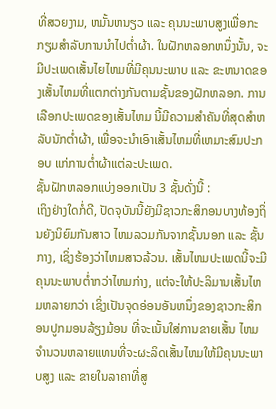ທີ່ສວຍງາມ, ຫມັ້ນຫນຽວ ແລະ ຄຸນນະພາບສູງເພື່ອກະກຽມສຳລັບການນໍາໄປຕໍ່າຜ້າ. ໃນຝັກຫລອກຫນຶ່ງນັ້ນ, ຈະມີປະເພດເສັ້ນໄຍໄຫມທີ່ມີຄຸນນະພາບ ແລະ ຂະຫນາດຂອງເສັ້ນໄຫມທີ່ແຕກຕ່າງກັນຕາມຊັ້ນຂອງຝັກຫລອກ. ການເລືອກປະເພດຂອງເສັ້ນໄຫມ ນີ້ມີຄວາມສໍາຄັນທີ່ສຸດສໍາຫລັບນັກຕໍ່າຜ້າ, ເພື່ອຈະນໍາເອົາເສັ້ນໄຫມທີ່ເຫມາະສົມປະກອບ ແກ່ການຕໍ່າຜ້າແຕ່ລະປະເພດ.
ຊັ້ນຝັກຫລອກແບ່ງອອກເປັນ 3 ຊັ້ນດັ່ງນີ້ :
ເຖິງຢ່າງໃດກໍ່ດີ, ປັດຈຸບັນນີ້ຍັງມີຊາວກະສິກອນບາງທ້ອງຖິ່ນຍັງນິຍົມກັນສາວ ໄຫມລວມກັນຈາກຊັ້ນນອກ ແລະ ຊັ້ນກາງ, ເຊິ່ງຮ້ອງວ່າໄຫມສາວລ້ວນ. ເສັ້ນໄຫມປະເພດນີ້ຈະມີຄຸນນະພາບຕໍ່າກວ່າໄຫມກ່າງ, ແຕ່ຈະໃຫ້ປະລິມານເສັ້ນໄຫມຫລາຍກວ່າ ເຊິ່ງເປັນຈຸດອ່ອນອັນຫນຶ່ງຂອງຊາວກະສິກອນປູກມອນລ້ຽງມ້ອນ ທີ່ຈະເນັ້ນໃສ່ການຂາຍເສັ້ນ ໄຫມຈໍານວນຫລາຍແທນທີ່ຈະຜະລິດເສັ້ນໄຫມໃຫ້ມີຄຸນນະພາບສູງ ແລະ ຂາຍໃນລາຄາທີ່ສູ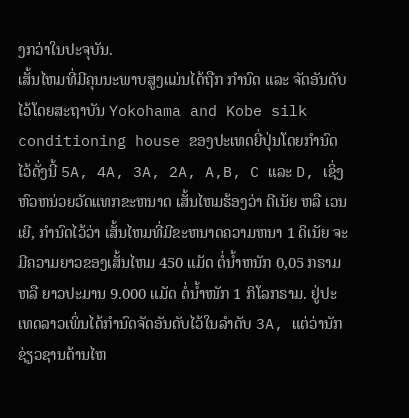ງກວ່າໃນປະຈຸບັນ.
ເສັ້ນໄຫມທີ່ມີຄຸນນະພາບສູງແມ່ນໄດ້ຖືກ ກໍານົດ ແລະ ຈັດອັນດັບໄວ້ໂດຍສະຖາບັນ Yokohama and Kobe silk conditioning house ຂອງປະເທດຍີ່ປຸ່ນໂດຍກໍານົດໄວ້ດັ່ງນີ້ 5A, 4A, 3A, 2A, A,B, C ແລະ D, ເຊິ່ງຫົວຫນ່ວຍວັດແທກຂະຫນາດ ເສັ້ນໄຫມຮ້ອງວ່າ ດີເນັຍ ຫລື ເວນເຍີ, ກໍານົດໄວ້ວ່າ ເສັ້ນໄຫມທີ່ມີຂະຫນາດຄວາມຫນາ 1 ດິເນັຍ ຈະມີຄວາມຍາວຂອງເສັ້ນໄຫມ 450 ແມັດ ຕໍ່ນໍ້າຫນັກ 0,05 ກຣາມ ຫລື ຍາວປະມານ 9.000 ແມັດ ຕໍ່ນໍ້າໜັກ 1 ກິໂລກຣາມ. ຢູ່ປະເທດລາວເພິ່ນໄດ້ກໍານົດຈັດອັນດັບໄວ້ໃນລໍາດັບ 3A, ແຕ່ວ່ານັກຊ່ຽວຊານດ້ານໄຫ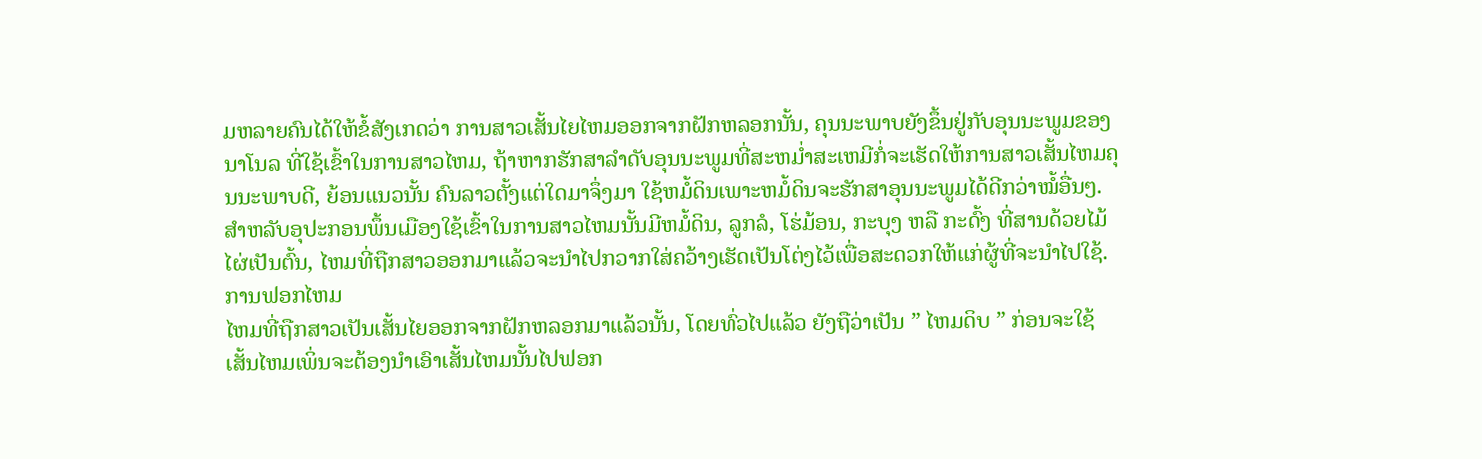ມຫລາຍຄົນໄດ້ໃຫ້ຂໍ້ສັງເກດວ່າ ການສາວເສັ້ນໄຍໄຫມອອກຈາກຝັກຫລອກນັ້ນ, ຄຸນນະພາບຍັງຂຶ້ນຢູ່ກັບອຸນນະພູມຂອງນາໂນລ ທີ່ໃຊ້ເຂົ້າໃນການສາວໄຫມ, ຖ້າຫາກຮັກສາລໍາດັບອຸນນະພູມທີ່ສະຫມໍ່າສະເຫມີກໍ່ຈະເຮັດໃຫ້ການສາວເສັ້ນໄຫມຄຸນນະພາບດີ, ຍ້ອນແນວນັ້ນ ຄົນລາວຕັ້ງແຕ່ໃດມາຈຶ່ງມາ ໃຊ້ຫມໍ້ດິນເພາະຫມໍ້ດິນຈະຮັກສາອຸນນະພູມໄດ້ດີກວ່າໝໍ້ອື່ນໆ.
ສໍາຫລັບອຸປະກອນພຶ້ນເມືອງໃຊ້ເຂົ້າໃນການສາວໄຫມນັ້ນມີຫມໍ້ດິນ, ລູກລໍ, ໂຮ່ມ້ອນ, ກະບຸງ ຫລື ກະດົ້ງ ທີ່ສານດ້ວຍໄມ້ໄຜ່ເປັນຕົ້ນ, ໄຫມທີ່ຖືກສາວອອກມາແລ້ວຈະນໍາໄປກວາກໃສ່ຄວ້າງເຮັດເປັນໂຕ່ງໄວ້ເພື່ອສະດວກໃຫ້ແກ່ຜູ້ທີ່ຈະນໍາໄປໃຊ້.
ການຟອກໄຫມ
ໄຫມທີ່ຖືກສາວເປັນເສັ້ນໄຍອອກຈາກຝັກຫລອກມາແລ້ວນັ້ນ, ໂດຍທົ່ວໄປແລ້ວ ຍັງຖືວ່າເປັນ ” ໄຫມດິບ ” ກ່ອນຈະໃຊ້ເສັ້ນໄຫມເພິ່ນຈະຕ້ອງນໍາເອົາເສັ້ນໄຫມນັ້ນໄປຟອກ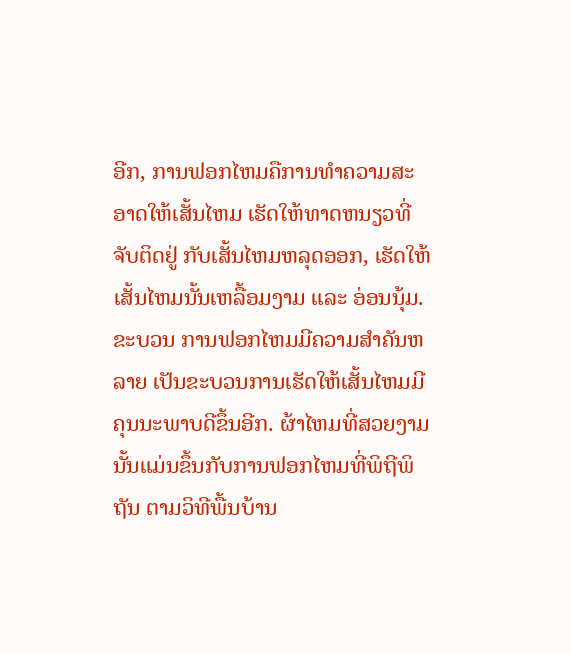ອີກ, ການຟອກໄຫມຄືການທໍາຄວາມສະອາດໃຫ້ເສັ້ນໄຫມ ເຮັດໃຫ້ທາດຫນຽວທີ່ຈັບຕິດຢູ່ ກັບເສັ້ນໄຫມຫລຸດອອກ, ເຮັດໃຫ້ເສັ້ນໄຫມນັ້ນເຫລື້ອມງາມ ແລະ ອ່ອນນຸ້ມ. ຂະບວນ ການຟອກໄຫມມີຄວາມສໍາຄັນຫລາຍ ເປັນຂະບວນການເຮັດໃຫ້ເສັ້ນໄຫມມີຄຸນນະພາບດີຂຶ້ນອີກ. ຜ້າໄຫມທີ່ສວຍງາມນັ້ນແມ່ນຂຶ້ນກັບການຟອກໄຫມທີ່ພິຖີພິຖັນ ຕາມວິທີພື້ນບ້ານ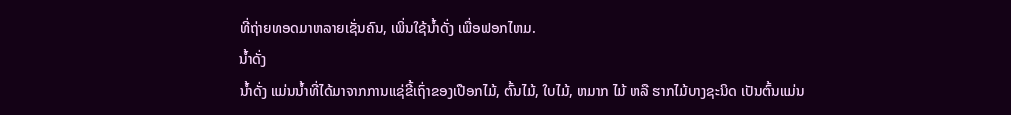ທີ່ຖ່າຍທອດມາຫລາຍເຊັ່ນຄົນ, ເພິ່ນໃຊ້ນໍ້າດັ່ງ ເພື່ອຟອກໄຫມ.
ນໍ້າດັ່ງ
ນໍ້າດັ່ງ ແມ່ນນໍ້າທີ່ໄດ້ມາຈາກການແຊ່ຂີ້ເຖົ່າຂອງເປືອກໄມ້, ຕົ້ນໄມ້, ໃບໄມ້, ຫມາກ ໄມ້ ຫລື ຮາກໄມ້ບາງຊະນິດ ເປັນຕົ້ນແມ່ນ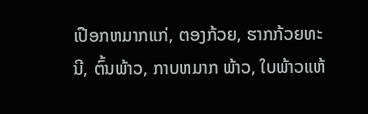ເປືອກຫມາກແກ່, ຕອງກ້ວຍ, ຮາກກ້ວຍທະນີ, ຕົ້ນພ້າວ, ກາບຫມາກ ພ້າວ, ໃບພ້າວແຫ້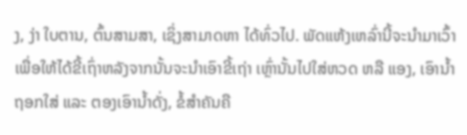ງ, ງ່າ ໃບຕານ, ຕົ້ນສາມສາ, ເຊິ່ງສາມາດຫາ ໄດ້ທົ່ວໄປ. ພັດແຫ້ງເຫລົ່ານີ້ຈະນໍາມາເວົ້າເພື່ອໃຫ້ໄດ້ຂີ້ເຖົ່າຫລັງຈາກນັ້ນຈະນໍາເອົາຂີ້ເຖ່າ ເຫຼົ່ານັ້ນໄປໃສ່ຫວດ ຫລື ແອງ, ເອົານໍ້າຖອກໃສ່ ແລະ ຕອງເອົານໍ້າດັ່ງ, ຂໍ້ສໍາຄັນຄື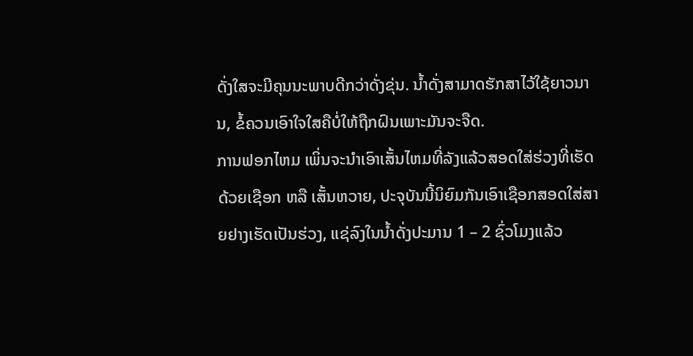ດັ່ງໃສຈະມີຄຸນນະພາບດີກວ່າດັ່ງຂຸ່ນ. ນໍ້າດັ່ງສາມາດຮັກສາໄວ້ໃຊ້ຍາວນານ, ຂໍ້ຄວນເອົາໃຈໃສຄືບໍ່ໃຫ້ຖືກຝົນເພາະມັນຈະຈືດ.
ການຟອກໄຫມ ເພິ່ນຈະນໍາເອົາເສັ້ນໄຫມທີ່ລັງແລ້ວສອດໃສ່ຮ່ວງທີ່ເຮັດດ້ວຍເຊືອກ ຫລື ເສັ້ນຫວາຍ, ປະຈຸບັນນີ້ນິຍົມກັນເອົາເຊືອກສອດໃສ່ສາຍຢາງເຮັດເປັນຮ່ວງ, ແຊ່ລົງໃນນໍ້າດັ່ງປະມານ 1 – 2 ຊົ່ວໂມງແລ້ວ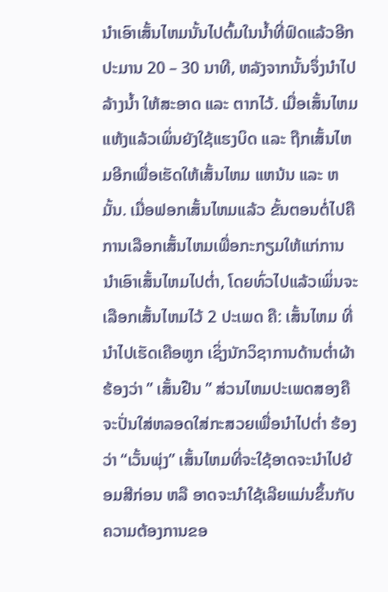ນໍາເອົາເສັ້ນໄຫມນັ້ນໄປຕົ້ມໃນນໍ້າທີ່ຟົດແລ້ວອີກ ປະມານ 20 – 30 ນາທີ, ຫລັງຈາກນັ້ນຈຶ່ງນໍາໄປລ້າງນໍ້າ ໃຫ້ສະອາດ ແລະ ຕາກໄວ້. ເມື່ອເສັ້ນໄຫມແຫ້ງແລ້ວເພິ່ນຍັງໃຊ້ແຮງບິດ ແລະ ຖືກເສັ້ນໄຫມອີກເພື່ອເຮັດໃຫ້ເສັ້ນໄຫມ ແຫນ້ນ ແລະ ຫມັ້ນ. ເມື່ອຟອກເສັ້ນໄຫມແລ້ວ ຂັ້ນຕອນຕໍ່ໄປຄືການເລືອກເສັ້ນໄຫມເພື່ອກະກຽມໃຫ້ແກ່ການນໍາເອົາເສັ້ນໄຫມໄປຕໍ່າ, ໂດຍທົ່ວໄປແລ້ວເພິ່ນຈະເລືອກເສັ້ນໄຫມໄວ້ 2 ປະເພດ ຄື: ເສັ້ນໄຫມ ທີ່ນໍາໄປເຮັດເຄືອຫູກ ເຊິ່ງນັກວິຊາການດ້ານຕໍ່າຜ້າຮ້ອງວ່າ ” ເສັ້ນຢືນ ” ສ່ວນໄຫມປະເພດສອງຄືຈະປັ່ນໃສ່ຫລອດໃສ່ກະສວຍເພື່ອນຳໄປຕໍ່າ ຮ້ອງວ່າ “ເວັ້ນພຸ່ງ” ເສັ້ນໄຫມທີ່ຈະໃຊ້ອາດຈະນໍາໄປຍ້ອມສີກ່ອນ ຫລື ອາດຈະນໍາໃຊ້ເລີຍແມ່ນຂຶ້ນກັບຄວາມຕ້ອງການຂອ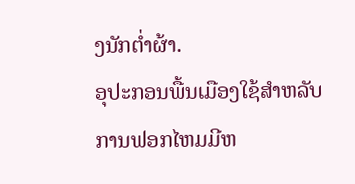ງນັກຕໍ່າຜ້າ.
ອຸປະກອນພື້ນເມືອງໃຊ້ສໍາຫລັບການຟອກໄຫມມີຫ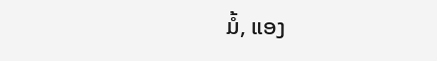ມໍ້, ແອງ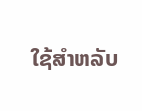ໃຊ້ສໍາຫລັບ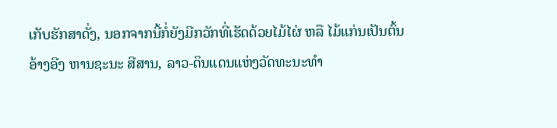ເກັບຮັກສາດັ່ງ, ນອກຈາກນີ້ກໍ່ຍັງມີກວັກທີ່ເຮັດດ້ວຍໄມ້ໄຜ່ ຫລື ໄມ້ແກ່ນເປັນຕົ້ນ
ອ້າງອີງ ຫານຊະນະ ສີສານ, ລາວ-ດິນແດນແຫ່ງວັດທະນະທຳ